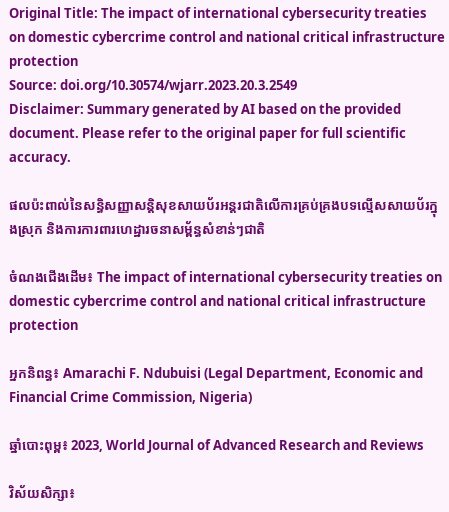Original Title: The impact of international cybersecurity treaties on domestic cybercrime control and national critical infrastructure protection
Source: doi.org/10.30574/wjarr.2023.20.3.2549
Disclaimer: Summary generated by AI based on the provided document. Please refer to the original paper for full scientific accuracy.

ផលប៉ះពាល់នៃសន្ធិសញ្ញាសន្តិសុខសាយប័រអន្តរជាតិលើការគ្រប់គ្រងបទល្មើសសាយប័រក្នុងស្រុក និងការការពារហេដ្ឋារចនាសម្ព័ន្ធសំខាន់ៗជាតិ

ចំណងជើងដើម៖ The impact of international cybersecurity treaties on domestic cybercrime control and national critical infrastructure protection

អ្នកនិពន្ធ៖ Amarachi F. Ndubuisi (Legal Department, Economic and Financial Crime Commission, Nigeria)

ឆ្នាំបោះពុម្ព៖ 2023, World Journal of Advanced Research and Reviews

វិស័យសិក្សា៖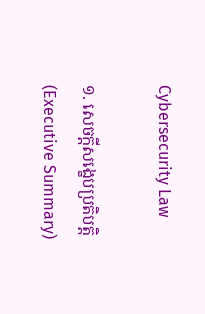Cybersecurity Law

១. សេចក្តីសង្ខេបប្រតិបត្តិ (Executive Summary)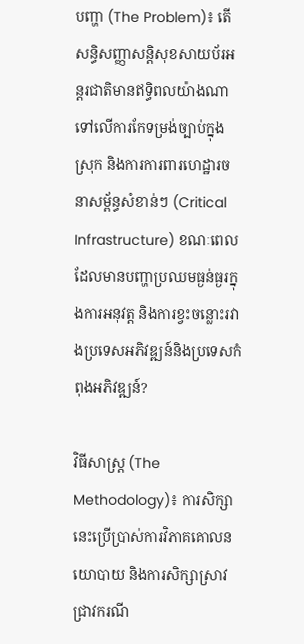បញ្ហា (The Problem)៖ តើសន្ធិសញ្ញាសន្តិសុខសាយប័រអន្តរជាតិមានឥទ្ធិពលយ៉ាងណាទៅលើការកែទម្រង់ច្បាប់ក្នុងស្រុក និងការការពារហេដ្ឋារចនាសម្ព័ន្ធសំខាន់ៗ (Critical Infrastructure) ខណៈពេលដែលមានបញ្ហាប្រឈមធ្ងន់ធ្ងរក្នុងការអនុវត្ត និងការខ្វះចន្លោះរវាងប្រទេសអភិវឌ្ឍន៍និងប្រទេសកំពុងអភិវឌ្ឍន៍?

វិធីសាស្ត្រ (The Methodology)៖ ការសិក្សានេះប្រើប្រាស់ការវិភាគគោលនយោបាយ និងការសិក្សាស្រាវជ្រាវករណី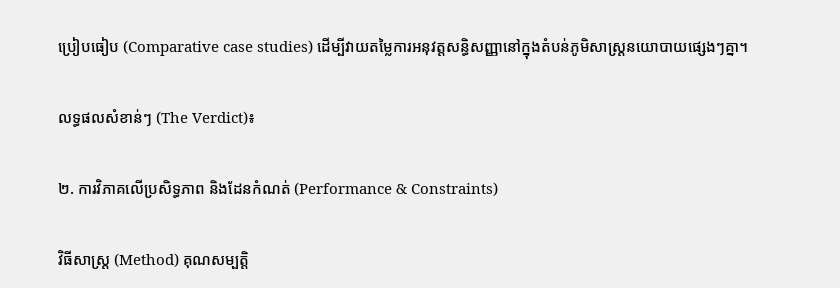ប្រៀបធៀប (Comparative case studies) ដើម្បីវាយតម្លៃការអនុវត្តសន្ធិសញ្ញានៅក្នុងតំបន់ភូមិសាស្ត្រនយោបាយផ្សេងៗគ្នា។

លទ្ធផលសំខាន់ៗ (The Verdict)៖

២. ការវិភាគលើប្រសិទ្ធភាព និងដែនកំណត់ (Performance & Constraints)

វិធីសាស្ត្រ (Method) គុណសម្បត្តិ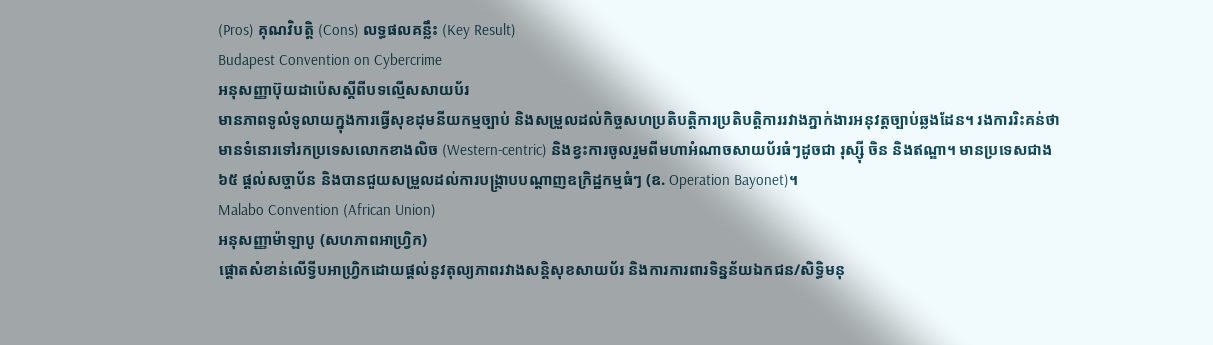(Pros) គុណវិបត្តិ (Cons) លទ្ធផលគន្លឹះ (Key Result)
Budapest Convention on Cybercrime
អនុសញ្ញាប៊ុយដាប៉េសស្តីពីបទល្មើសសាយប័រ
មានភាពទូលំទូលាយក្នុងការធ្វើសុខដុមនីយកម្មច្បាប់ និងសម្រួលដល់កិច្ចសហប្រតិបត្តិការប្រតិបត្តិការរវាងភ្នាក់ងារអនុវត្តច្បាប់ឆ្លងដែន។ រងការរិះគន់ថាមានទំនោរទៅរកប្រទេសលោកខាងលិច (Western-centric) និងខ្វះការចូលរួមពីមហាអំណាចសាយប័រធំៗដូចជា រុស្ស៊ី ចិន និងឥណ្ឌា។ មានប្រទេសជាង ៦៥ ផ្តល់សច្ចាប័ន និងបានជួយសម្រួលដល់ការបង្ក្រាបបណ្តាញឧក្រិដ្ឋកម្មធំៗ (ឧ. Operation Bayonet)។
Malabo Convention (African Union)
អនុសញ្ញាម៉ាឡាបូ (សហភាពអាហ្វ្រិក)
ផ្តោតសំខាន់លើទ្វីបអាហ្វ្រិកដោយផ្តល់នូវតុល្យភាពរវាងសន្តិសុខសាយប័រ និងការការពារទិន្នន័យឯកជន/សិទ្ធិមនុ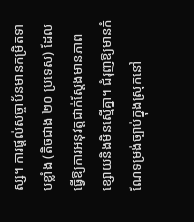ស្ស។ ការផ្តល់សច្ចាប័នមានកម្រិតទាបខ្លាំង (តិចជាង ២០ ប្រទេស) ដែលធ្វើឱ្យការអនុវត្តជាក់ស្តែងមានភាពខ្សោយនិងមិនស្មើគ្នា។ ជំរុញឱ្យមានកំណែទម្រង់ច្បាប់ក្នុងស្រុកនៅ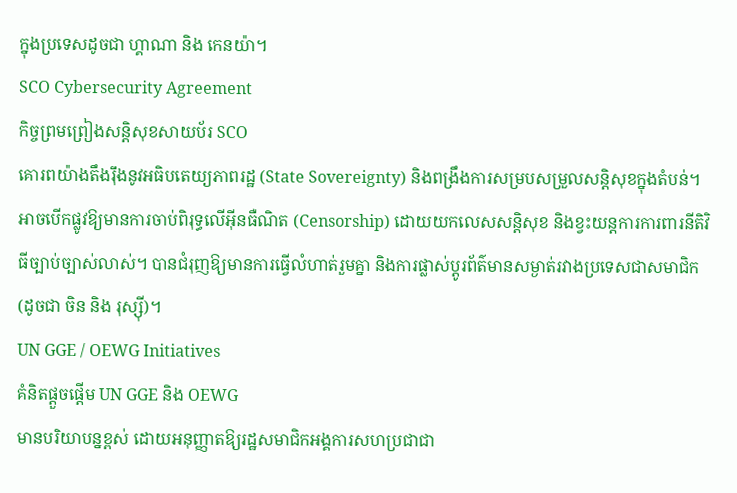ក្នុងប្រទេសដូចជា ហ្គាណា និង កេនយ៉ា។
SCO Cybersecurity Agreement
កិច្ចព្រមព្រៀងសន្តិសុខសាយប័រ SCO
គោរពយ៉ាងតឹងរ៉ឹងនូវអធិបតេយ្យភាពរដ្ឋ (State Sovereignty) និងពង្រឹងការសម្របសម្រួលសន្តិសុខក្នុងតំបន់។ អាចបើកផ្លូវឱ្យមានការចាប់ពិរុទ្ធលើអ៊ីនធឺណិត (Censorship) ដោយយកលេសសន្តិសុខ និងខ្វះយន្តការការពារនីតិវិធីច្បាប់ច្បាស់លាស់។ បានជំរុញឱ្យមានការធ្វើលំហាត់រួមគ្នា និងការផ្លាស់ប្តូរព័ត៌មានសម្ងាត់រវាងប្រទេសជាសមាជិក (ដូចជា ចិន និង រុស្ស៊ី)។
UN GGE / OEWG Initiatives
គំនិតផ្តួចផ្តើម UN GGE និង OEWG
មានបរិយាបន្នខ្ពស់ ដោយអនុញ្ញាតឱ្យរដ្ឋសមាជិកអង្គការសហប្រជាជា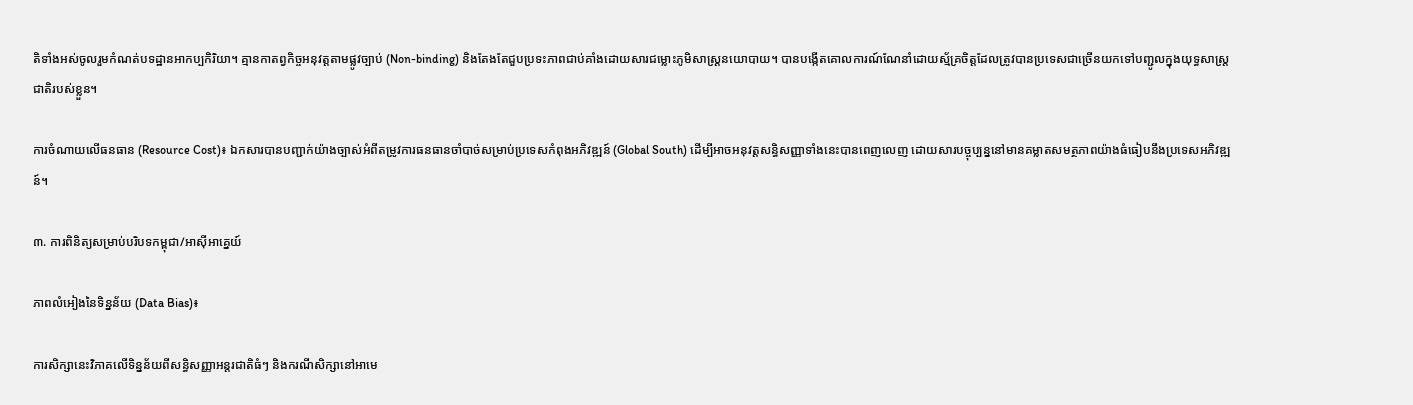តិទាំងអស់ចូលរួមកំណត់បទដ្ឋានអាកប្បកិរិយា។ គ្មានកាតព្វកិច្ចអនុវត្តតាមផ្លូវច្បាប់ (Non-binding) និងតែងតែជួបប្រទះភាពជាប់គាំងដោយសារជម្លោះភូមិសាស្ត្រនយោបាយ។ បានបង្កើតគោលការណ៍ណែនាំដោយស្ម័គ្រចិត្តដែលត្រូវបានប្រទេសជាច្រើនយកទៅបញ្ជូលក្នុងយុទ្ធសាស្ត្រជាតិរបស់ខ្លួន។

ការចំណាយលើធនធាន (Resource Cost)៖ ឯកសារបានបញ្ជាក់យ៉ាងច្បាស់អំពីតម្រូវការធនធានចាំបាច់សម្រាប់ប្រទេសកំពុងអភិវឌ្ឍន៍ (Global South) ដើម្បីអាចអនុវត្តសន្ធិសញ្ញាទាំងនេះបានពេញលេញ ដោយសារបច្ចុប្បន្ននៅមានគម្លាតសមត្ថភាពយ៉ាងធំធៀបនឹងប្រទេសអភិវឌ្ឍន៍។

៣. ការពិនិត្យសម្រាប់បរិបទកម្ពុជា/អាស៊ីអាគ្នេយ៍

ភាពលំអៀងនៃទិន្នន័យ (Data Bias)៖

ការសិក្សានេះវិភាគលើទិន្នន័យពីសន្ធិសញ្ញាអន្តរជាតិធំៗ និងករណីសិក្សានៅអាមេ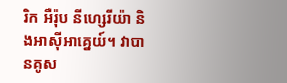រិក អឺរ៉ុប នីហ្សេរីយ៉ា និងអាស៊ីអាគ្នេយ៍។ វាបានគូស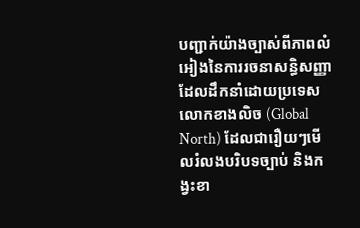បញ្ជាក់យ៉ាងច្បាស់ពីភាពលំអៀងនៃការរចនាសន្ធិសញ្ញាដែលដឹកនាំដោយប្រទេសលោកខាងលិច (Global North) ដែលជារឿយៗមើលរំលងបរិបទច្បាប់ និងកង្វះខា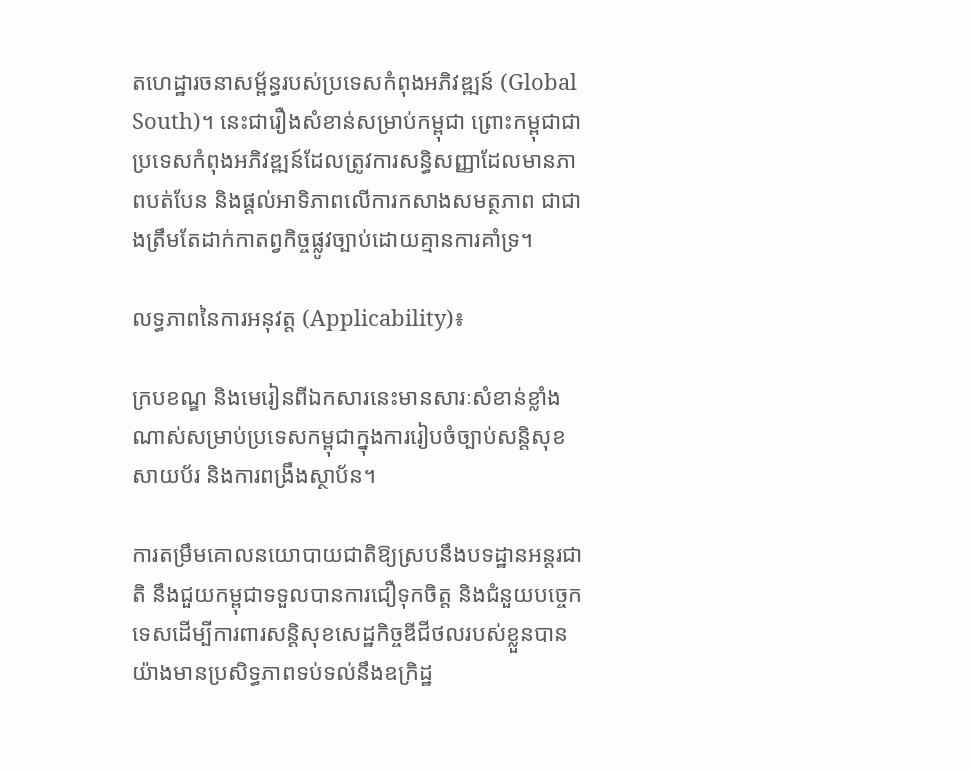តហេដ្ឋារចនាសម្ព័ន្ធរបស់ប្រទេសកំពុងអភិវឌ្ឍន៍ (Global South)។ នេះជារឿងសំខាន់សម្រាប់កម្ពុជា ព្រោះកម្ពុជាជាប្រទេសកំពុងអភិវឌ្ឍន៍ដែលត្រូវការសន្ធិសញ្ញាដែលមានភាពបត់បែន និងផ្តល់អាទិភាពលើការកសាងសមត្ថភាព ជាជាងត្រឹមតែដាក់កាតព្វកិច្ចផ្លូវច្បាប់ដោយគ្មានការគាំទ្រ។

លទ្ធភាពនៃការអនុវត្ត (Applicability)៖

ក្របខណ្ឌ និងមេរៀនពីឯកសារនេះមានសារៈសំខាន់ខ្លាំងណាស់សម្រាប់ប្រទេសកម្ពុជាក្នុងការរៀបចំច្បាប់សន្តិសុខសាយប័រ និងការពង្រឹងស្ថាប័ន។

ការតម្រឹមគោលនយោបាយជាតិឱ្យស្របនឹងបទដ្ឋានអន្តរជាតិ នឹងជួយកម្ពុជាទទួលបានការជឿទុកចិត្ត និងជំនួយបច្ចេកទេសដើម្បីការពារសន្តិសុខសេដ្ឋកិច្ចឌីជីថលរបស់ខ្លួនបានយ៉ាងមានប្រសិទ្ធភាពទប់ទល់នឹងឧក្រិដ្ឋ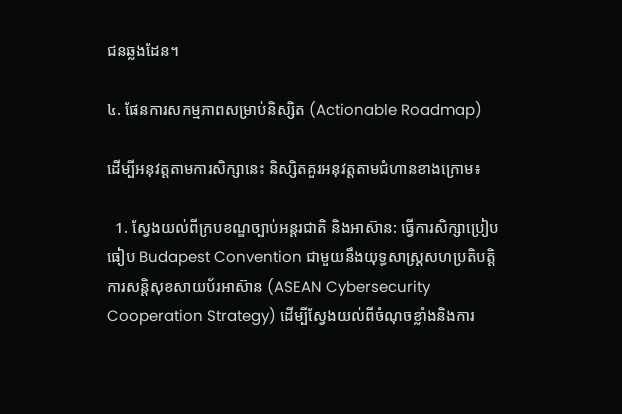ជនឆ្លងដែន។

៤. ផែនការសកម្មភាពសម្រាប់និស្សិត (Actionable Roadmap)

ដើម្បីអនុវត្តតាមការសិក្សានេះ និស្សិតគួរអនុវត្តតាមជំហានខាងក្រោម៖

  1. ស្វែងយល់ពីក្របខណ្ឌច្បាប់អន្តរជាតិ និងអាស៊ាន: ធ្វើការសិក្សាប្រៀបធៀប Budapest Convention ជាមួយនឹងយុទ្ធសាស្ត្រសហប្រតិបត្តិការសន្តិសុខសាយប័រអាស៊ាន (ASEAN Cybersecurity Cooperation Strategy) ដើម្បីស្វែងយល់ពីចំណុចខ្លាំងនិងការ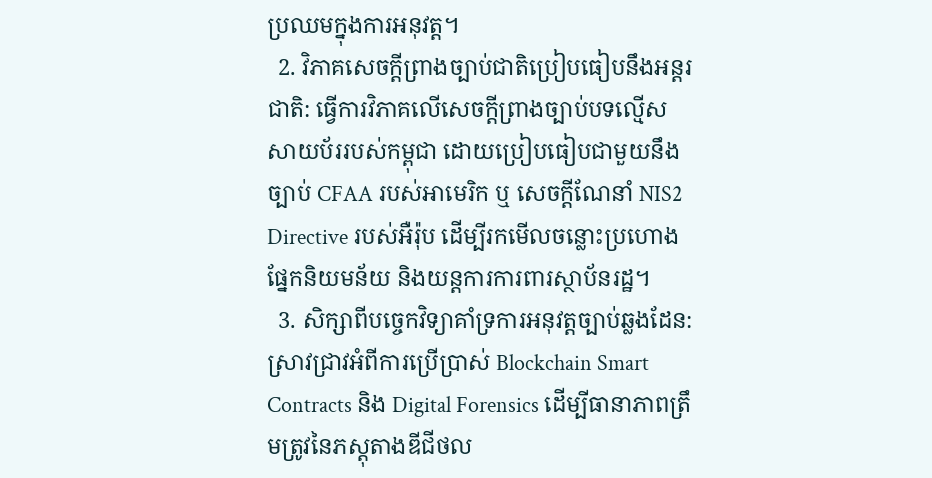ប្រឈមក្នុងការអនុវត្ត។
  2. វិភាគសេចក្តីព្រាងច្បាប់ជាតិប្រៀបធៀបនឹងអន្តរជាតិ: ធ្វើការវិភាគលើសេចក្តីព្រាងច្បាប់បទល្មើសសាយប័ររបស់កម្ពុជា ដោយប្រៀបធៀបជាមួយនឹងច្បាប់ CFAA របស់អាមេរិក ឬ សេចក្តីណែនាំ NIS2 Directive របស់អឺរ៉ុប ដើម្បីរកមើលចន្លោះប្រហោងផ្នែកនិយមន័យ និងយន្តការការពារស្ថាប័នរដ្ឋ។
  3. សិក្សាពីបច្ចេកវិទ្យាគាំទ្រការអនុវត្តច្បាប់ឆ្លងដែន: ស្រាវជ្រាវអំពីការប្រើប្រាស់ Blockchain Smart Contracts និង Digital Forensics ដើម្បីធានាភាពត្រឹមត្រូវនៃភស្តុតាងឌីជីថល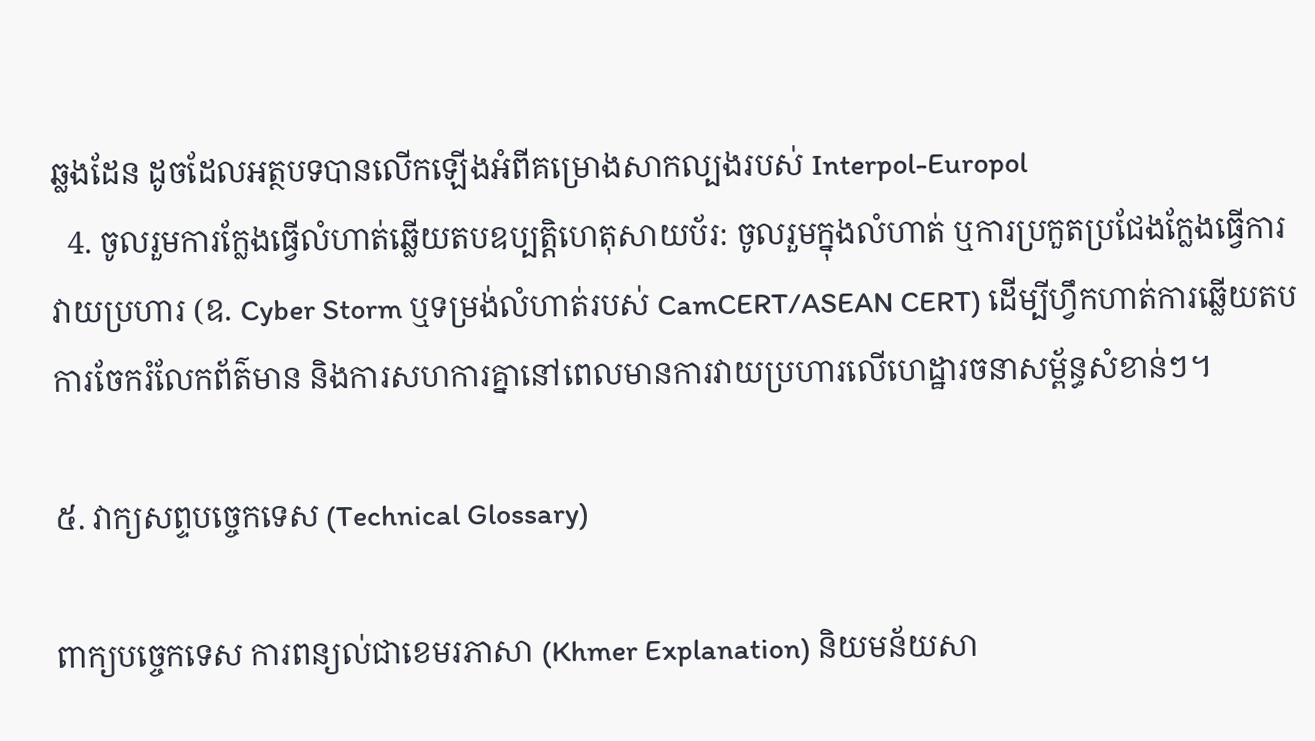ឆ្លងដែន ដូចដែលអត្ថបទបានលើកឡើងអំពីគម្រោងសាកល្បងរបស់ Interpol-Europol
  4. ចូលរួមការក្លែងធ្វើលំហាត់ឆ្លើយតបឧប្បត្តិហេតុសាយប័រ: ចូលរួមក្នុងលំហាត់ ឬការប្រកួតប្រជែងក្លែងធ្វើការវាយប្រហារ (ឧ. Cyber Storm ឬទម្រង់លំហាត់របស់ CamCERT/ASEAN CERT) ដើម្បីហ្វឹកហាត់ការឆ្លើយតប ការចែករំលែកព័ត៌មាន និងការសហការគ្នានៅពេលមានការវាយប្រហារលើហេដ្ឋារចនាសម្ព័ន្ធសំខាន់ៗ។

៥. វាក្យសព្ទបច្ចេកទេស (Technical Glossary)

ពាក្យបច្ចេកទេស ការពន្យល់ជាខេមរភាសា (Khmer Explanation) និយមន័យសា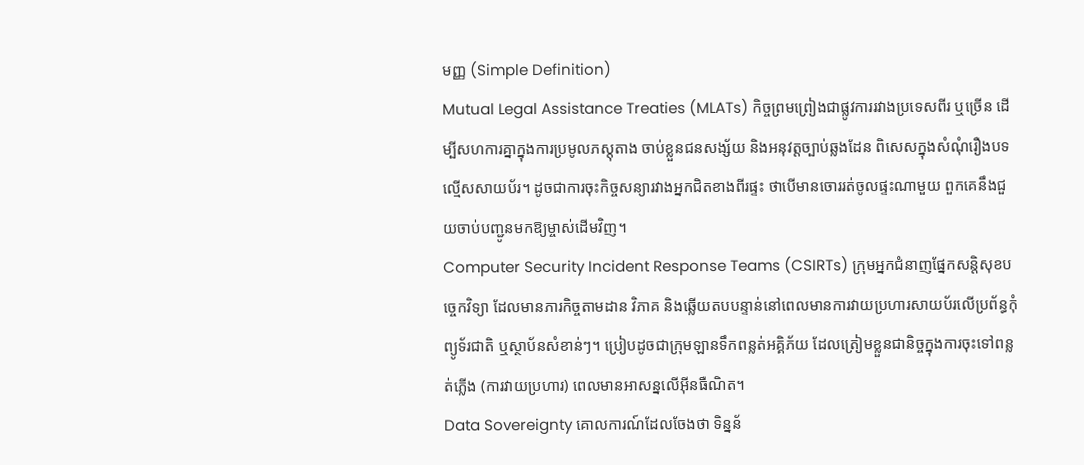មញ្ញ (Simple Definition)
Mutual Legal Assistance Treaties (MLATs) កិច្ចព្រមព្រៀងជាផ្លូវការរវាងប្រទេសពីរ ឬច្រើន ដើម្បីសហការគ្នាក្នុងការប្រមូលភស្តុតាង ចាប់ខ្លួនជនសង្ស័យ និងអនុវត្តច្បាប់ឆ្លងដែន ពិសេសក្នុងសំណុំរឿងបទល្មើសសាយប័រ។ ដូចជាការចុះកិច្ចសន្យារវាងអ្នកជិតខាងពីរផ្ទះ ថាបើមានចោររត់ចូលផ្ទះណាមួយ ពួកគេនឹងជួយចាប់បញ្ជូនមកឱ្យម្ចាស់ដើមវិញ។
Computer Security Incident Response Teams (CSIRTs) ក្រុមអ្នកជំនាញផ្នែកសន្តិសុខបច្ចេកវិទ្យា ដែលមានភារកិច្ចតាមដាន វិភាគ និងឆ្លើយតបបន្ទាន់នៅពេលមានការវាយប្រហារសាយប័រលើប្រព័ន្ធកុំព្យូទ័រជាតិ ឬស្ថាប័នសំខាន់ៗ។ ប្រៀបដូចជាក្រុមឡានទឹកពន្លត់អគ្គិភ័យ ដែលត្រៀមខ្លួនជានិច្ចក្នុងការចុះទៅពន្លត់ភ្លើង (ការវាយប្រហារ) ពេលមានអាសន្នលើអ៊ីនធឺណិត។
Data Sovereignty គោលការណ៍ដែលចែងថា ទិន្នន័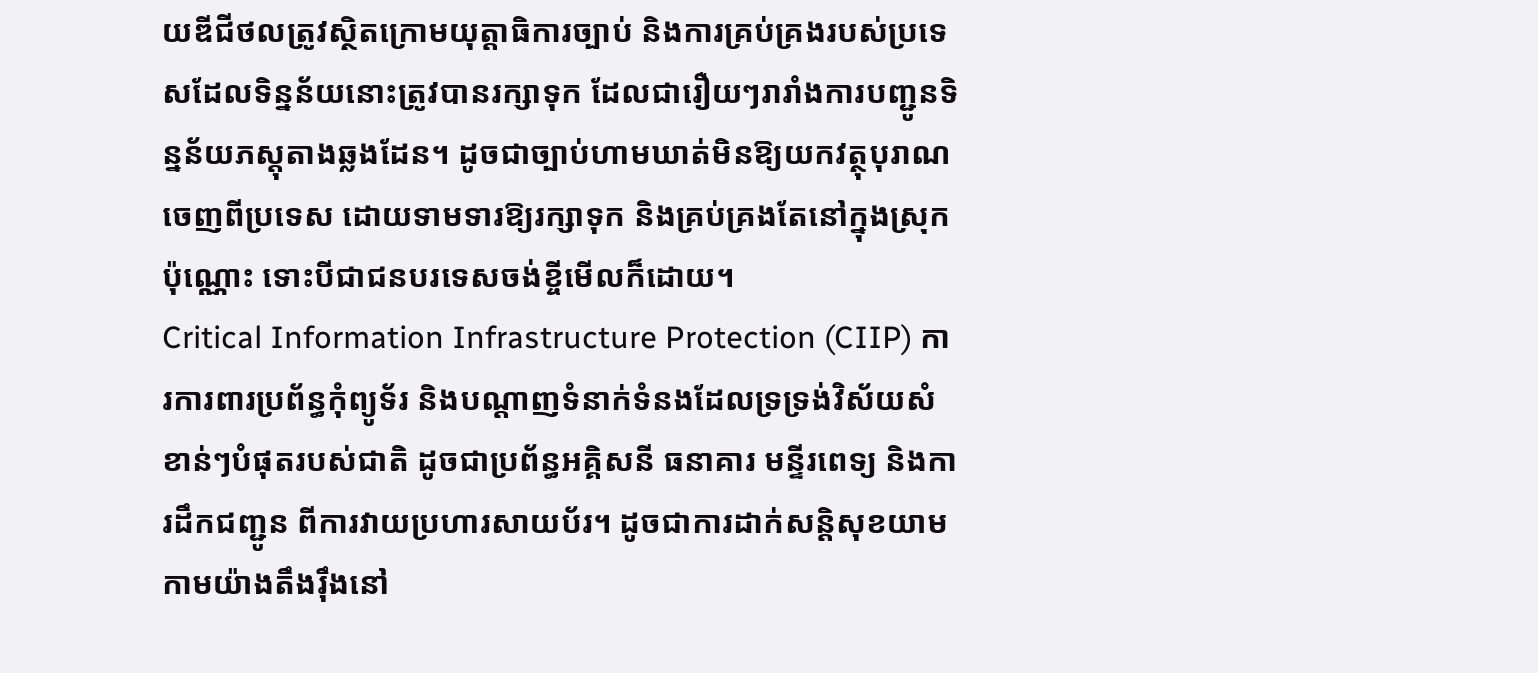យឌីជីថលត្រូវស្ថិតក្រោមយុត្តាធិការច្បាប់ និងការគ្រប់គ្រងរបស់ប្រទេសដែលទិន្នន័យនោះត្រូវបានរក្សាទុក ដែលជារឿយៗរារាំងការបញ្ជូនទិន្នន័យភស្តុតាងឆ្លងដែន។ ដូចជាច្បាប់ហាមឃាត់មិនឱ្យយកវត្ថុបុរាណចេញពីប្រទេស ដោយទាមទារឱ្យរក្សាទុក និងគ្រប់គ្រងតែនៅក្នុងស្រុកប៉ុណ្ណោះ ទោះបីជាជនបរទេសចង់ខ្ចីមើលក៏ដោយ។
Critical Information Infrastructure Protection (CIIP) ការការពារប្រព័ន្ធកុំព្យូទ័រ និងបណ្តាញទំនាក់ទំនងដែលទ្រទ្រង់វិស័យសំខាន់ៗបំផុតរបស់ជាតិ ដូចជាប្រព័ន្ធអគ្គិសនី ធនាគារ មន្ទីរពេទ្យ និងការដឹកជញ្ជូន ពីការវាយប្រហារសាយប័រ។ ដូចជាការដាក់សន្តិសុខយាមកាមយ៉ាងតឹងរ៉ឹងនៅ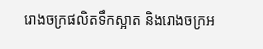រោងចក្រផលិតទឹកស្អាត និងរោងចក្រអ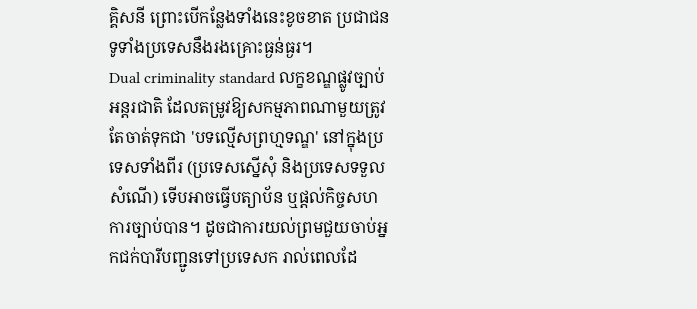គ្គិសនី ព្រោះបើកន្លែងទាំងនេះខូចខាត ប្រជាជនទូទាំងប្រទេសនឹងរងគ្រោះធ្ងន់ធ្ងរ។
Dual criminality standard លក្ខខណ្ឌផ្លូវច្បាប់អន្តរជាតិ ដែលតម្រូវឱ្យសកម្មភាពណាមួយត្រូវតែចាត់ទុកជា 'បទល្មើសព្រហ្មទណ្ឌ' នៅក្នុងប្រទេសទាំងពីរ (ប្រទេសស្នើសុំ និងប្រទេសទទួលសំណើ) ទើបអាចធ្វើបត្យាប័ន ឬផ្តល់កិច្ចសហការច្បាប់បាន។ ដូចជាការយល់ព្រមជួយចាប់អ្នកជក់បារីបញ្ជូនទៅប្រទេសក រាល់ពេលដែ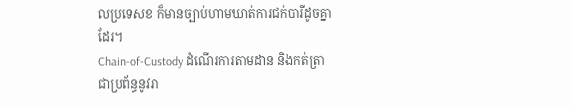លប្រទេសខ ក៏មានច្បាប់ហាមឃាត់ការជក់បារីដូចគ្នាដែរ។
Chain-of-Custody ដំណើរការតាមដាន និងកត់ត្រាជាប្រព័ន្ធនូវរា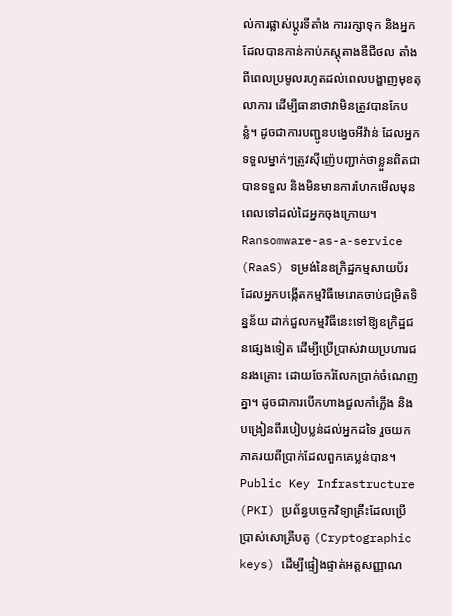ល់ការផ្លាស់ប្តូរទីតាំង ការរក្សាទុក និងអ្នកដែលបានកាន់កាប់ភស្តុតាងឌីជីថល តាំងពីពេលប្រមូលរហូតដល់ពេលបង្ហាញមុខតុលាការ ដើម្បីធានាថាវាមិនត្រូវបានកែបន្លំ។ ដូចជាការបញ្ជូនបង្វេចអីវ៉ាន់ ដែលអ្នកទទួលម្នាក់ៗត្រូវស៊ីញ៉េបញ្ជាក់ថាខ្លួនពិតជាបានទទួល និងមិនមានការហែកមើលមុនពេលទៅដល់ដៃអ្នកចុងក្រោយ។
Ransomware-as-a-service (RaaS) ទម្រង់នៃឧក្រិដ្ឋកម្មសាយប័រ ដែលអ្នកបង្កើតកម្មវិធីមេរោគចាប់ជម្រិតទិន្នន័យ ដាក់ជួលកម្មវិធីនេះទៅឱ្យឧក្រិដ្ឋជនផ្សេងទៀត ដើម្បីប្រើប្រាស់វាយប្រហារជនរងគ្រោះ ដោយចែករំលែកប្រាក់ចំណេញគ្នា។ ដូចជាការបើកហាងជួលកាំភ្លើង និងបង្រៀនពីរបៀបប្លន់ដល់អ្នកដទៃ រួចយកភាគរយពីប្រាក់ដែលពួកគេប្លន់បាន។
Public Key Infrastructure (PKI) ប្រព័ន្ធបច្ចេកវិទ្យាគ្រឹះដែលប្រើប្រាស់សោគ្រីបតូ (Cryptographic keys) ដើម្បីផ្ទៀងផ្ទាត់អត្តសញ្ញាណ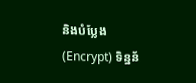និងបំប្លែង (Encrypt) ទិន្នន័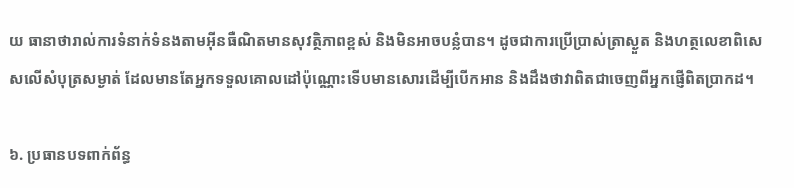យ ធានាថារាល់ការទំនាក់ទំនងតាមអ៊ីនធឺណិតមានសុវត្ថិភាពខ្ពស់ និងមិនអាចបន្លំបាន។ ដូចជាការប្រើប្រាស់ត្រាស្ងួត និងហត្ថលេខាពិសេសលើសំបុត្រសម្ងាត់ ដែលមានតែអ្នកទទួលគោលដៅប៉ុណ្ណោះទើបមានសោរដើម្បីបើកអាន និងដឹងថាវាពិតជាចេញពីអ្នកផ្ញើពិតប្រាកដ។

៦. ប្រធានបទពាក់ព័ន្ធ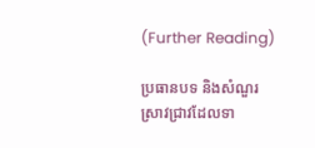(Further Reading)

ប្រធានបទ និងសំណួរស្រាវជ្រាវដែលទា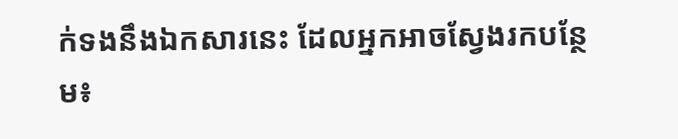ក់ទងនឹងឯកសារនេះ ដែលអ្នកអាចស្វែងរកបន្ថែម៖